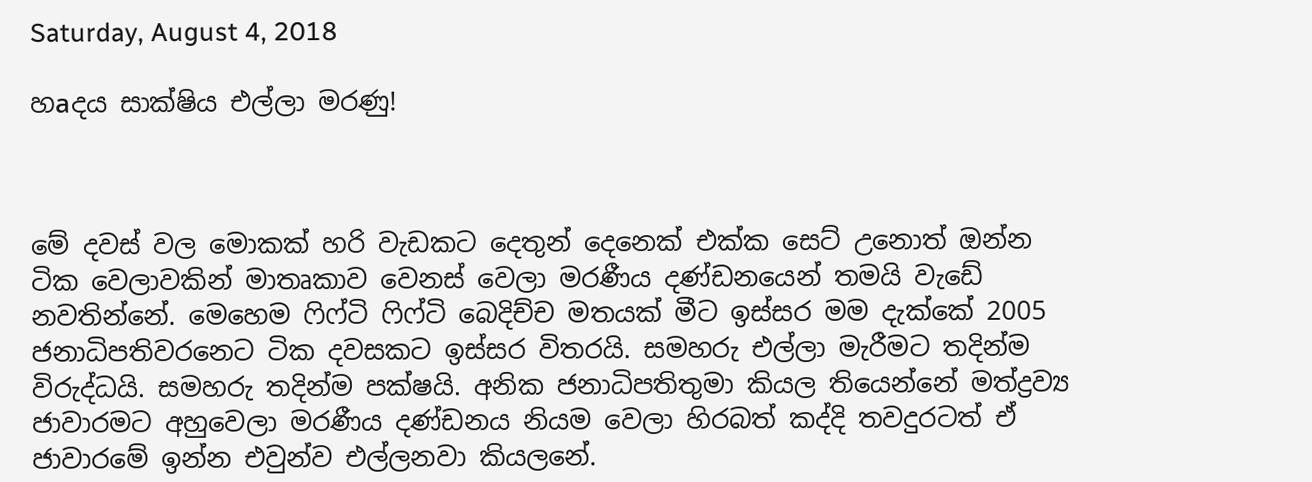Saturday, August 4, 2018

හаදය සාක්ෂිය එල්ලා මරණු!



මේ දවස් වල මොකක් හරි වැඩකට දෙතුන් දෙනෙක් එක්ක සෙට් උනොත් ඔන්න ටික වෙලාවකින් මාතෘකාව වෙනස් වෙලා මරණීය දණ්ඩනයෙන් තමයි වැඩේ නවතින්නේ. මෙහෙම ෆිෆ්ටි ෆිෆ්ටි බෙදිච්ච මතයක් මීට ඉස්සර මම දැක්කේ 2005 ජනාධිපතිවරනෙට ටික දවසකට ඉස්සර විතරයි. සමහරු එල්ලා මැරීමට තදින්ම විරුද්ධයි. සමහරු තදින්ම පක්ෂයි. අනික ජනාධිපතිතුමා කියල තියෙන්නේ මත්ද්‍රව්‍ය ජාවාරමට අහුවෙලා මරණීය දණ්ඩනය නියම වෙලා හිරබත් කද්දි තවදුරටත් ඒ ජාවාරමේ ඉන්න එවුන්ව එල්ලනවා කියලනේ.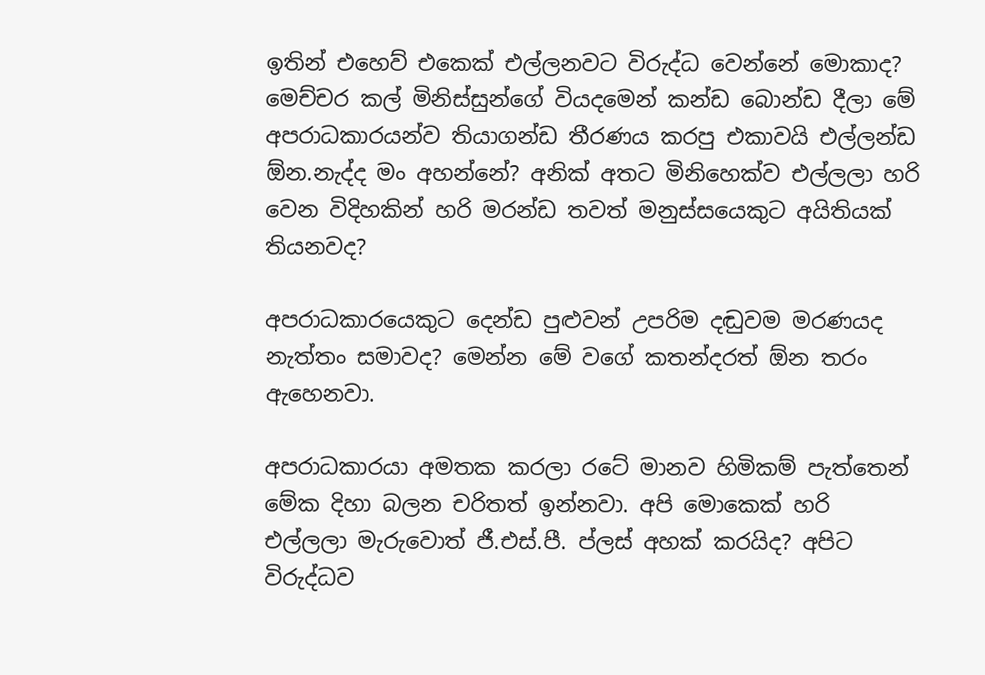ඉතින් එහෙව් එකෙක් එල්ලනවට විරුද්ධ වෙන්නේ මොකාද? මෙච්චර කල් මිනිස්සුන්ගේ වියදමෙන් කන්ඩ බොන්ඩ දීලා මේ අපරාධකාරයන්ව තියාගන්ඩ තීරණය කරපු එකාවයි එල්ලන්ඩ ඕන.නැද්ද මං අහන්නේ? අනික් අතට මිනිහෙක්ව එල්ලලා හරි වෙන විදිහකින් හරි මරන්ඩ තවත් මනුස්සයෙකුට අයිතියක් තියනවද?

අපරාධකාරයෙකුට දෙන්ඩ පුළුවන් උපරිම දඬුවම මරණයද නැත්තං සමාවද? මෙන්න මේ වගේ කතන්දරත් ඕන තරං ඇහෙනවා.

අපරාධකාරයා අමතක කරලා රටේ මානව හිමිකම් පැත්තෙන් මේක දිහා බලන චරිතත් ඉන්නවා. අපි මොකෙක් හරි එල්ලලා මැරුවොත් ජී.එස්.පී. ප්ලස් අහක් කරයිද? අපිට විරුද්ධව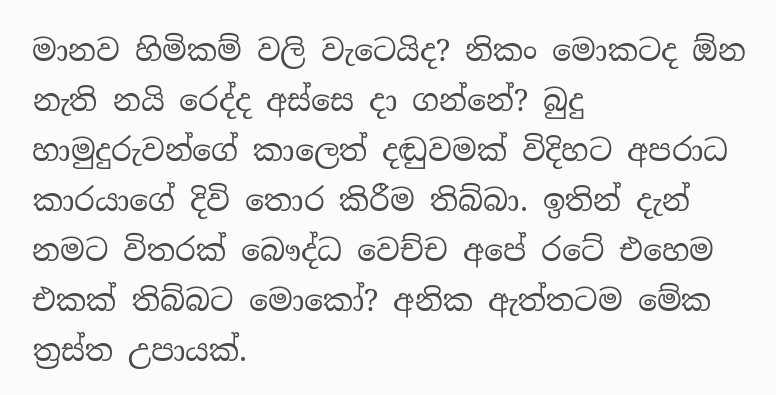මානව හිමිකම් වලි වැටෙයිද? නිකං මොකටද ඕන නැති නයි රෙද්ද අස්සෙ දා ගන්නේ? බුදු හාමුදුරුවන්ගේ කාලෙත් දඬුවමක් විදිහට අපරාධ කාරයාගේ දිවි තොර කිරීම තිබ්බා. ඉතින් දැන් නමට විතරක් බෞද්ධ වෙච්ච අපේ රටේ එහෙම එකක් තිබ්බට මොකෝ? අනික ඇත්තටම මේක ත්‍රස්ත උපායක්.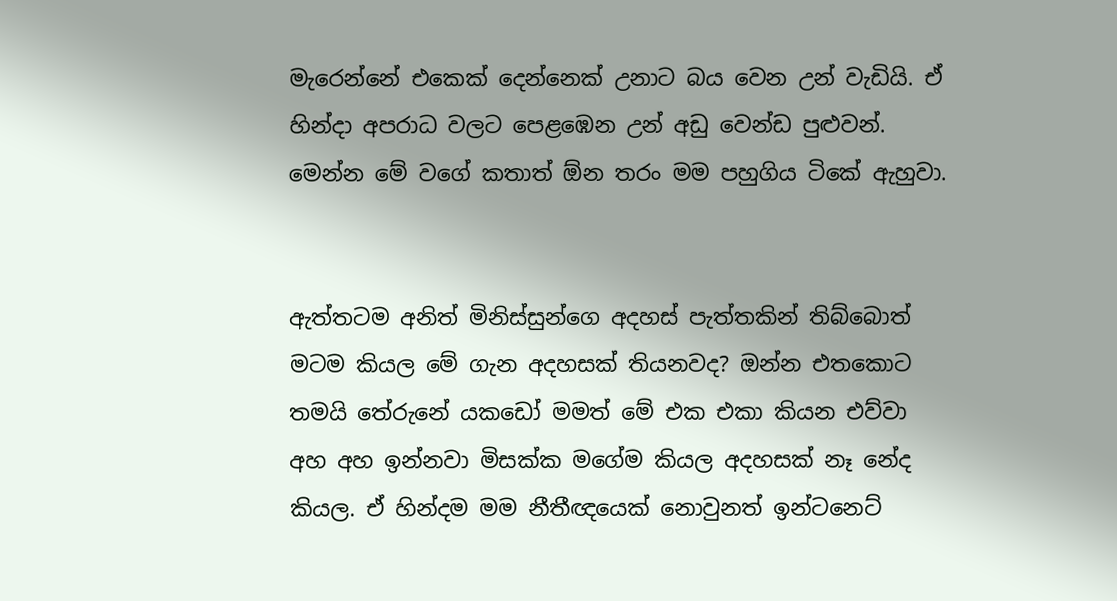මැරෙන්නේ එකෙක් දෙන්නෙක් උනාට බය වෙන උන් වැඩියි. ඒ හින්දා අපරාධ වලට පෙළඹෙන උන් අඩු වෙන්ඩ පුළුවන්. මෙන්න මේ වගේ කතාත් ඕන තරං මම පහුගිය ටිකේ ඇහුවා.


ඇත්තටම අනිත් මිනිස්සුන්ගෙ අදහස් පැත්තකින් තිබ්බොත් මටම කියල මේ ගැන අදහසක් තියනවද? ඔන්න එතකොට තමයි තේරුනේ යකඩෝ මමත් මේ එක එකා කියන එව්වා අහ අහ ඉන්නවා මිසක්ක මගේම කියල අදහසක් නෑ නේද කියල. ඒ හින්දම මම නීතීඥයෙක් නොවුනත් ඉන්ටනෙට්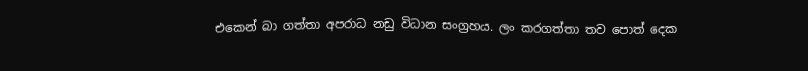එකෙන් බා ගත්තා අපරාධ නඩු විධාන සංග්‍රහය. ලං කරගත්තා තව පොත් දෙක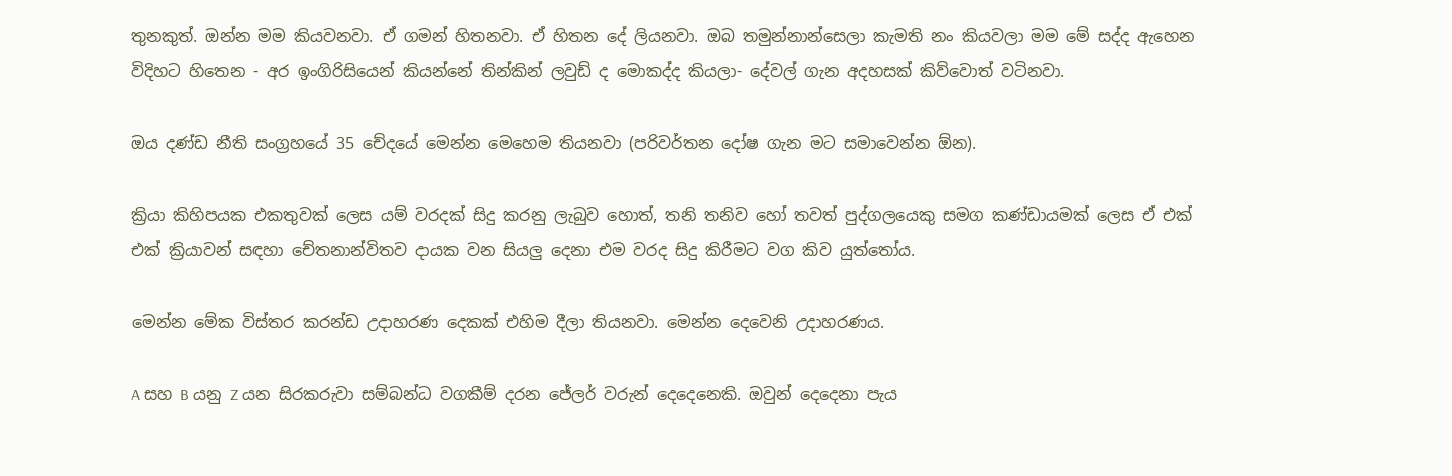තුනකුත්. ඔන්න මම කියවනවා. ඒ ගමන් හිතනවා. ඒ හිතන දේ ලියනවා. ඔබ තමුන්නාන්සෙලා කැමති නං කියවලා මම මේ සද්ද ඇහෙන විදිහට හිතෙන - අර ඉංගිරිසියෙන් කියන්නේ තින්කින් ලවුඩ් ද මොකද්ද කියලා- දේවල් ගැන අදහසක් කිව්වොත් වටිනවා.

ඔය දණ්ඩ නීති සංග්‍රහයේ 35 චේදයේ මෙන්න මෙහෙම තියනවා (පරිවර්තන දෝෂ ගැන මට සමාවෙන්න ඕන).

ක්‍රියා කිහිපයක එකතුවක් ලෙස යම් වරදක් සිදු කරනු ලැබුව හොත්, තනි තනිව හෝ තවත් පුද්ගලයෙකු සමග කණ්ඩායමක් ලෙස ඒ එක් එක් ක්‍රියාවන් සඳහා චේතනාන්විතව දායක වන සියලු දෙනා එම වරද සිදු කිරීමට වග කිව යුත්තෝය.

මෙන්න මේක විස්තර කරන්ඩ උදාහරණ දෙකක් එහිම දීලා තියනවා. මෙන්න දෙවෙනි උදාහරණය.

A සහ B යනු Z යන සිරකරුවා සම්බන්ධ වගකීම් දරන ජේලර් වරුන් දෙදෙනෙකි. ඔවුන් දෙදෙනා පැය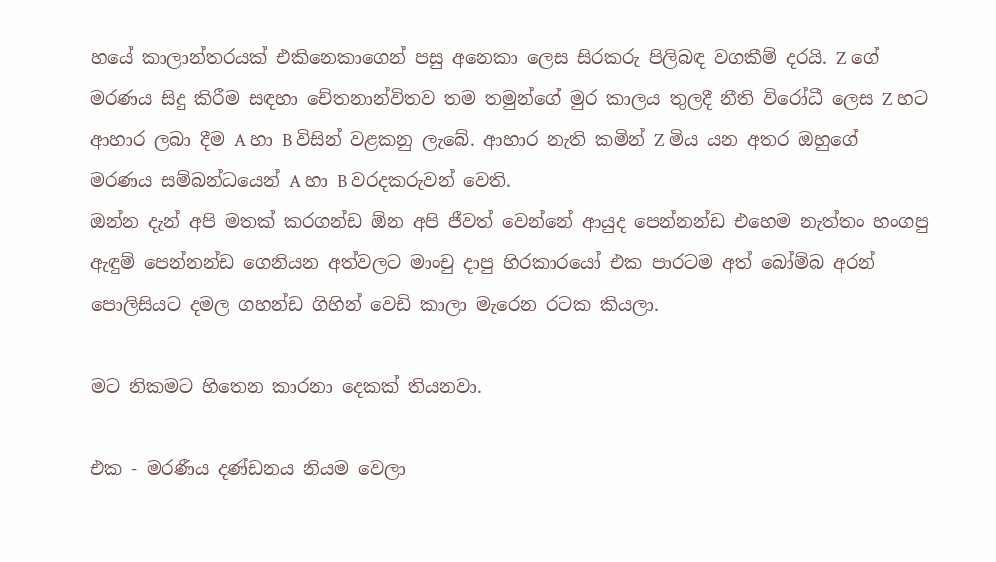හයේ කාලාන්තරයක් එකිනෙකාගෙන් පසු අනෙකා ලෙස සිරකරු පිලිබඳ වගකීම් දරයි. Z ගේ මරණය සිදු කිරීම සඳහා චේතනාන්විතව තම තමුන්ගේ මුර කාලය තුලදී නීති විරෝධී ලෙස Z හට ආහාර ලබා දීම A හා B විසින් වළකනු ලැබේ. ආහාර නැති කමින් Z මිය යන අතර ඔහුගේ මරණය සම්බන්ධයෙන් A හා B වරදකරුවන් වෙති.
ඔන්න දැන් අපි මතක් කරගන්ඩ ඕන අපි ජීවත් වෙන්නේ ආයුද පෙන්නන්ඩ එහෙම නැත්තං හංගපු ඇඳුම් පෙන්නන්ඩ ගෙනියන අත්වලට මාංචු දාපු හිරකාරයෝ එක පාරටම අත් බෝම්බ අරන් පොලිසියට දමල ගහන්ඩ ගිහින් වෙඩි කාලා මැරෙන රටක කියලා.

මට නිකමට හිතෙන කාරනා දෙකක් තියනවා.

එක - මරණීය දණ්ඩනය නියම වෙලා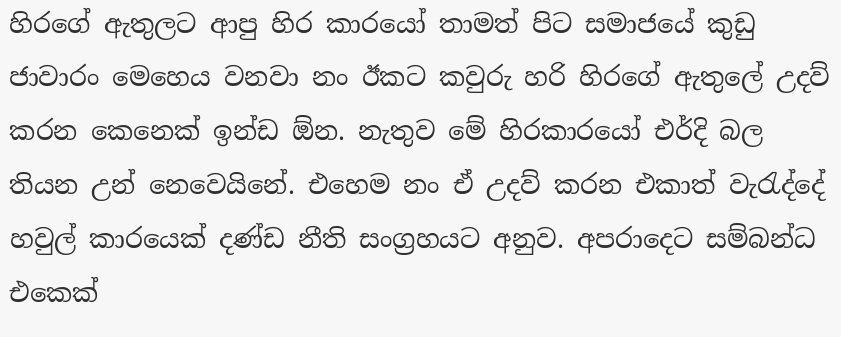හිරගේ ඇතුලට ආපු හිර කාරයෝ තාමත් පිට සමාජයේ කුඩු ජාවාරං මෙහෙය වනවා නං ඊකට කවුරු හරි හිරගේ ඇතුලේ උදව් කරන කෙනෙක් ඉන්ඩ ඕන. නැතුව මේ හිරකාරයෝ එර්දි බල තියන උන් නෙවෙයිනේ. එහෙම නං ඒ උදව් කරන එකාත් වැරැද්දේ හවුල් කාරයෙක් දණ්ඩ නීති සංග්‍රහයට අනුව. අපරාදෙට සම්බන්ධ එකෙක්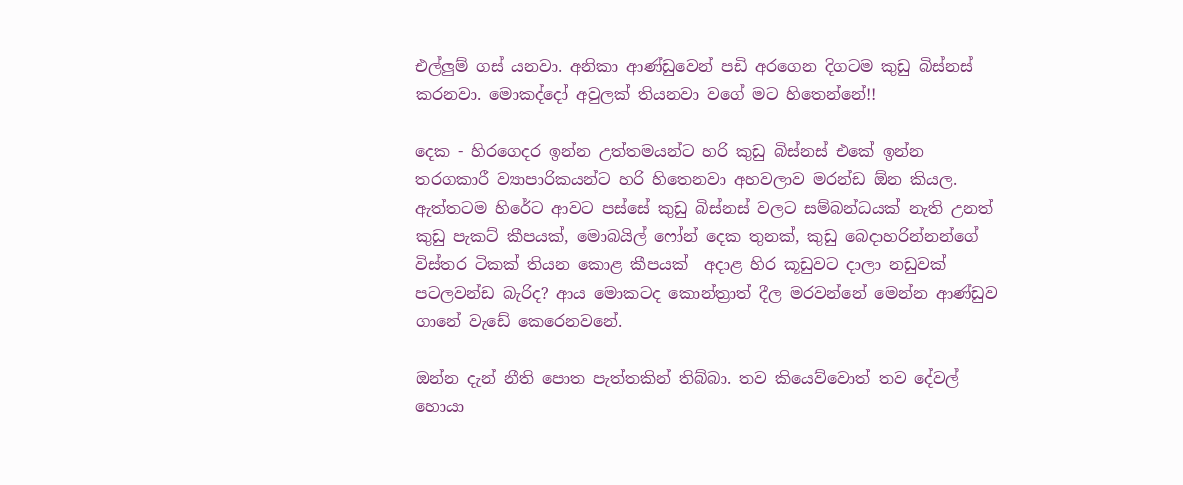එල්ලුම් ගස් යනවා. අනිකා ආණ්ඩුවෙන් පඩි අරගෙන දිගටම කුඩු බිස්නස් කරනවා. මොකද්දෝ අවුලක් තියනවා වගේ මට හිතෙන්නේ!!

දෙක - හිරගෙදර ඉන්න උත්තමයන්ට හරි කුඩු බිස්නස් එකේ ඉන්න තරගකාරී ව්‍යාපාරිකයන්ට හරි හිතෙනවා අහවලාව මරන්ඩ ඕන කියල. ඇත්තටම හිරේට ආවට පස්සේ කුඩු බිස්නස් වලට සම්බන්ධයක් නැති උනත් කුඩු පැකට් කීපයක්, මොබයිල් ෆෝන් දෙක තුනක්, කුඩු බෙදාහරින්නන්ගේ විස්තර ටිකක් තියන කොළ කීපයක්  අදාළ හිර කූඩුවට දාලා නඩුවක් පටලවන්ඩ බැරිද? ආය මොකටද කොන්ත්‍රාත් දීල මරවන්නේ මෙන්න ආණ්ඩුව ගානේ වැඩේ කෙරෙනවනේ.

ඔන්න දැන් නීති පොත පැත්තකින් තිබ්බා. තව කියෙව්වොත් තව දේවල් හොයා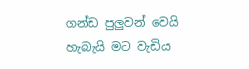ගන්ඩ පුලුවන් වෙයි හැබැයි මට වැඩිය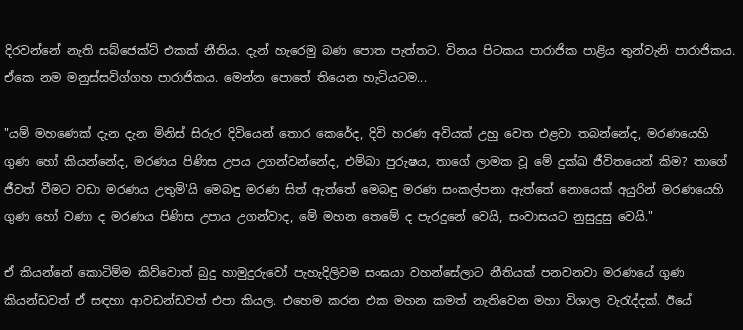දිරවන්නේ නැති සබ්ජෙක්ට් එකක් නීතිය. දැන් හැරෙමු බණ පොත පැත්තට. විනය පිටකය පාරාජික පාළිය තුන්වැනි පාරාජිකය. ඒකෙ නම මනුස්සවිග්ගහ පාරාජිකය. මෙන්න පොතේ තියෙන හැටියටම...

"යම් මහණෙක් දැන දැන මිනිස් සිරුර දිවියෙන් තොර කෙරේද, දිවි හරණ අවියක් උහු වෙත එළවා තබන්නේද, මරණයෙහි ගුණ හෝ කියන්නේද, මරණය පිණිස උපය උගන්වන්නේද, එම්බා පුරුෂය, තාගේ ලාමක වූ මේ දුක්ඛ ජීවිතයෙන් කිම? තාගේ ජීවත් වීමට වඩා මරණය උතුමි'යි මෙබඳු මරණ සිත් ඇත්තේ මෙබඳු මරණ සංකල්පනා ඇත්තේ නොයෙක් අයුරින් මරණයෙහි ගුණ හෝ වණා ද මරණය පිණිස උපාය උගන්වාද, මේ මහන තෙමේ ද පැරදුනේ වෙයි, සංවාසයට නුසුදුසු වෙයි."

ඒ කියන්නේ කොටිම්ම කිව්වොත් බුදු හාමුදුරුවෝ පැහැදිලිවම සංඝයා වහන්සේලාට නීතියක් පනවනවා මරණයේ ගුණ කියන්ඩවත් ඒ සඳහා ආවඩන්ඩවත් එපා කියල. එහෙම කරන එක මහන කමත් නැතිවෙන මහා විශාල වැරැද්දක්. ඊයේ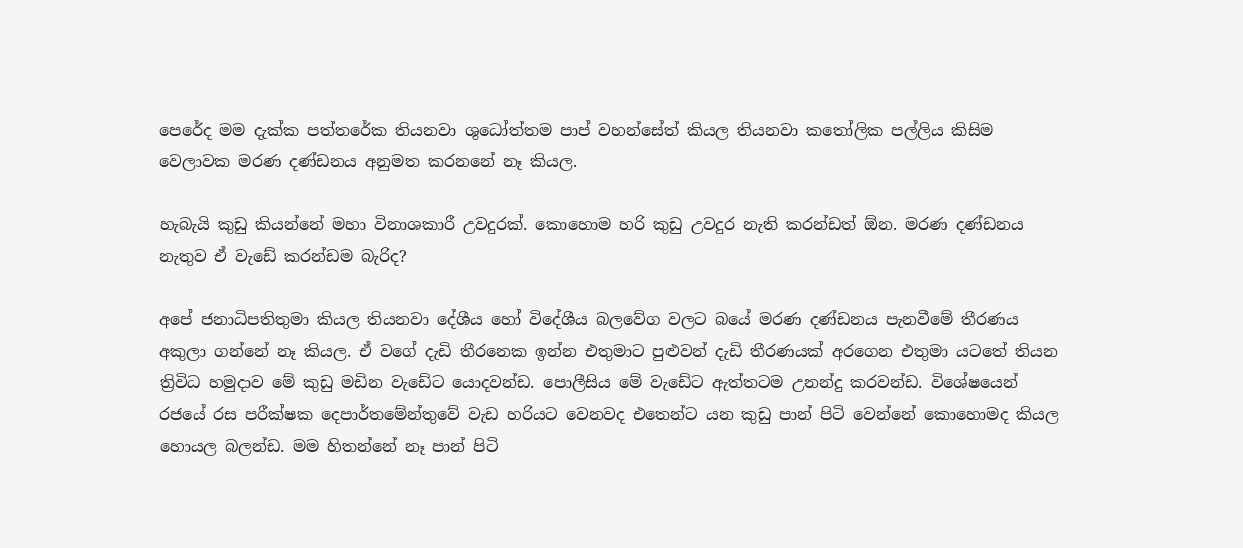පෙරේද මම දැක්ක පත්තරේක තියනවා ශුධෝත්තම පාප් වහන්සේත් කියල තියනවා කතෝලික පල්ලිය කිසිම වෙලාවක මරණ දණ්ඩනය අනුමත කරනනේ නෑ කියල.

හැබැයි කුඩු කියන්නේ මහා විනාශකාරී උවදුරක්. කොහොම හරි කුඩු උවදුර නැති කරන්ඩත් ඕන. මරණ දණ්ඩනය නැතුව ඒ වැඩේ කරන්ඩම බැරිද?

අපේ ජනාධිපතිතුමා කියල තියනවා දේශීය හෝ විදේශීය බලවේග වලට බයේ මරණ දණ්ඩනය පැනවීමේ තීරණය අකුලා ගන්නේ නෑ කියල. ඒ වගේ දැඩි තීරනෙක ඉන්න එතුමාට පුළුවන් දැඩි තීරණයක් අරගෙන එතුමා යටතේ තියන ත්‍රිවිධ හමුදාව මේ කුඩු මඩින වැඩේට යොදවන්ඩ. පොලීසිය මේ වැඩේට ඇත්තටම උනන්දු කරවන්ඩ. විශේෂයෙන් රජයේ රස පරීක්ෂක දෙපාර්තමේන්තුවේ වැඩ හරියට වෙනවද එතෙන්ට යන කුඩු පාන් පිටි වෙන්නේ කොහොමද කියල හොයල බලන්ඩ. මම හිතන්නේ නෑ පාන් පිටි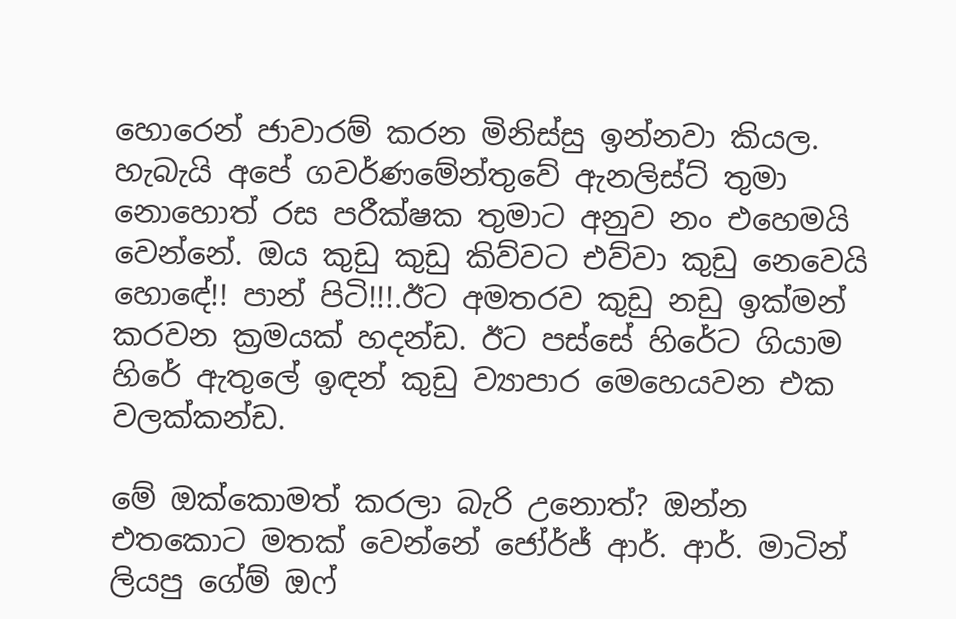හොරෙන් ජාවාරම් කරන මිනිස්සු ඉන්නවා කියල. හැබැයි අපේ ගවර්ණමේන්තුවේ ඇනලිස්ට් තුමා නොහොත් රස පරීක්ෂක තුමාට අනුව නං එහෙමයි වෙන්නේ. ඔය කුඩු කුඩු කිව්වට එව්වා කුඩු නෙවෙයි හොඳේ!! පාන් පිටි!!!.ඊට අමතරව කුඩු නඩු ඉක්මන් කරවන ක්‍රමයක් හදන්ඩ. ඊට පස්සේ හිරේට ගියාම හිරේ ඇතුලේ ඉඳන් කුඩු ව්‍යාපාර මෙහෙයවන එක වලක්කන්ඩ.

මේ ඔක්කොමත් කරලා බැරි උනොත්? ඔන්න එතකොට මතක් වෙන්නේ ජෝර්ජ් ආර්. ආර්. මාටින් ලියපු ගේම් ඔෆ්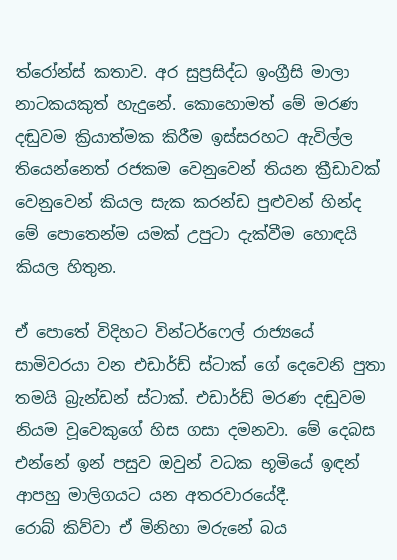ත්රෝන්ස් කතාව. අර සුප්‍රසිද්ධ ඉංග්‍රීසි මාලා නාටකයකුත් හැදුනේ. කොහොමත් මේ මරණ දඬුවම ක්‍රියාත්මක කිරීම ඉස්සරහට ඇවිල්ල තියෙන්නෙත් රජකම වෙනුවෙන් තියන ක්‍රීඩාවක් වෙනුවෙන් කියල සැක කරන්ඩ පුළුවන් හින්ද මේ පොතෙන්ම යමක් උපුටා දැක්වීම හොඳයි කියල හිතුන.

ඒ පොතේ විදිහට වින්ටර්ෆෙල් රාජ්‍යයේ සාමිවරයා වන එඩාර්ඩ් ස්ටාක් ගේ දෙවෙනි පුතා තමයි බ්‍රැන්ඩන් ස්ටාක්. එඩාර්ඩ් මරණ දඬුවම නියම වූවෙකුගේ හිස ගසා දමනවා. මේ දෙබස එන්නේ ඉන් පසුව ඔවුන් වධක භූමියේ ඉඳන් ආපහු මාලිගයට යන අතරවාරයේදී.
රොබ් කිව්වා ඒ මිනිහා මරුනේ බය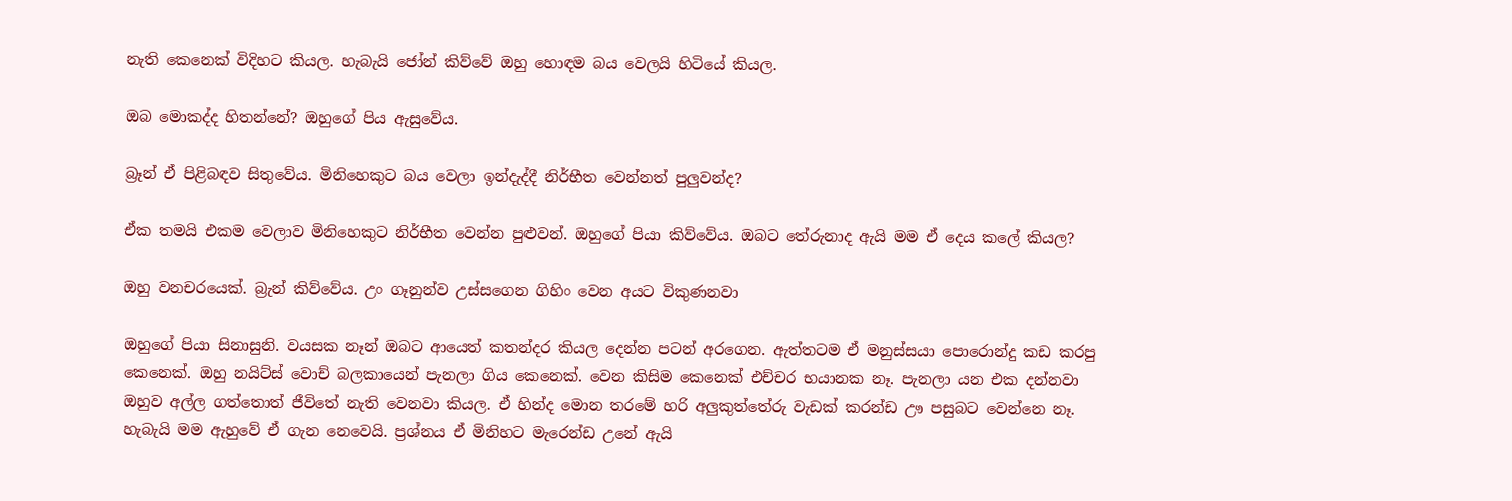නැති කෙනෙක් විදිහට කියල. හැබැයි ජෝන් කිව්වේ ඔහු හොඳම බය වෙලයි හිටියේ කියල.

ඔබ මොකද්ද හිතන්නේ? ඔහුගේ පිය ඇසුවේය.

බ්‍රෑන් ඒ පිළිබඳව සිතුවේය. මිනිහෙකුට බය වෙලා ඉන්දැද්දී නිර්භීත වෙන්නත් පුලුවන්ද?

ඒක තමයි එකම වෙලාව මිනිහෙකුට නිර්භීත වෙන්න පුළුවන්. ඔහුගේ පියා කිව්වේය. ඔබට තේරුනාද ඇයි මම ඒ දෙය කලේ කියල?

ඔහු වනචරයෙක්. බ්‍රැන් කිව්වේය. උං ගෑනුන්ව උස්සගෙන ගිහිං වෙන අයට විකුණනවා

ඔහුගේ පියා සිනාසුනි. වයසක නෑන් ඔබට ආයෙත් කතන්දර කියල දෙන්න පටන් අරගෙන. ඇත්තටම ඒ මනුස්සයා පොරොන්දු කඩ කරපු කෙනෙක්. ඔහු නයිට්ස් වොච් බලකායෙන් පැනලා ගිය කෙනෙක්. වෙන කිසිම කෙනෙක් එච්චර භයානක නෑ. පැනලා යන එක දන්නවා ඔහුව අල්ල ගත්තොත් ජීවිතේ නැති වෙනවා කියල. ඒ හින්ද මොන තරමේ හරි අලුකුත්තේරු වැඩක් කරන්ඩ ඌ පසුබට වෙන්නෙ නෑ. හැබැයි මම ඇහුවේ ඒ ගැන නෙවෙයි. ප්‍රශ්නය ඒ මිනිහට මැරෙන්ඩ උනේ ඇයි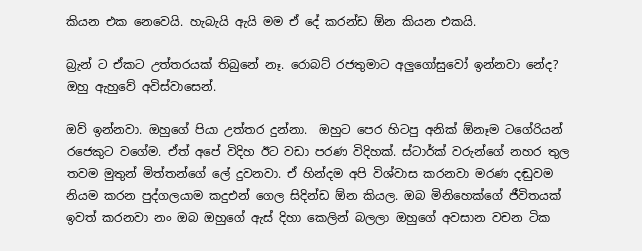කියන එක නෙවෙයි. හැබැයි ඇයි මම ඒ දේ කරන්ඩ ඕන කියන එකයි.

බ්‍රැන් ට ඒකට උත්තරයක් තිබුනේ නෑ. රොබට් රජතුමාට අලුගෝසුවෝ ඉන්නවා නේද? ඔහු ඇහුවේ අවිස්වාසෙන්.

ඔව් ඉන්නවා. ඔහුගේ පියා උත්තර දුන්නා.  ඔහුට පෙර හිටපු අනික් ඕනෑම ටගේරියන් රජෙකුට වගේම. ඒත් අපේ විදිහ ඊට වඩා පරණ විදිහක්. ස්ටාර්ක් වරුන්ගේ නහර තුල තවම මුතුන් මිත්තන්ගේ ලේ දුවනවා. ඒ හින්දම අපි විශ්වාස කරනවා මරණ දඬුවම නියම කරන පුද්ගලයාම කදුඑන් ගෙල සිදින්ඩ ඕන කියල. ඔබ මිනිහෙක්ගේ ජීවිතයක් ඉවත් කරනවා නං ඔබ ඔහුගේ ඇස් දිහා කෙලින් බලලා ඔහුගේ අවසාන වචන ටික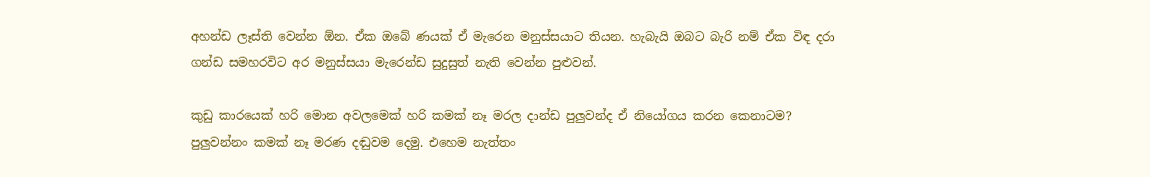අහන්ඩ ලෑස්ති වෙන්න ඕන. ඒක ඔබේ ණයක් ඒ මැරෙන මනුස්සයාට තියන. හැබැයි ඔබට බැරි නම් ඒක විඳ දරා ගන්ඩ සමහරවිට අර මනුස්සයා මැරෙන්ඩ සුදුසුත් නැති වෙන්න පුළුවන්.

කුඩු කාරයෙක් හරි මොන අවලමෙක් හරි කමක් නෑ මරල දාන්ඩ පුලුවන්ද ඒ නියෝගය කරන කෙනාටම? පුලුවන්නං කමක් නෑ මරණ දඬුවම දෙමු. එහෙම නැත්තං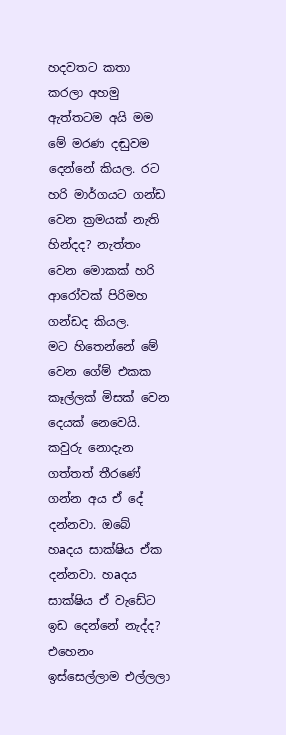හදවතට කතා කරලා අහමු ඇත්තටම අයි මම මේ මරණ දඬුවම දෙන්නේ කියල. රට හරි මාර්ගයට ගන්ඩ වෙන ක්‍රමයක් නැති හින්දද? නැත්තං වෙන මොකක් හරි ආරෝවක් පිරිමහ ගන්ඩද කියල.
මට හිතෙන්නේ මේ වෙන ගේම් එකක කෑල්ලක් මිසක් වෙන දෙයක් නෙවෙයි. කවුරු නොදැන ගත්තත් තීරණේ ගන්න අය ඒ දේ දන්නවා. ඔබේ හаදය සාක්ෂිය ඒක දන්නවා. හаදය සාක්ෂිය ඒ වැඩේට ඉඩ දෙන්නේ නැද්ද? එහෙනං ඉස්සෙල්ලාම එල්ලලා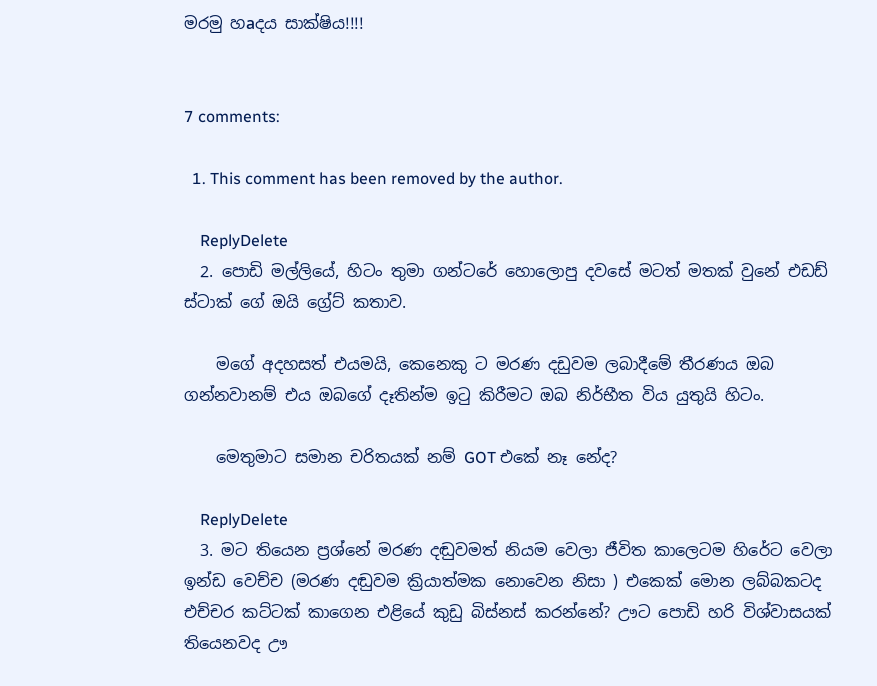මරමු හаදය සාක්ෂිය!!!!


7 comments:

  1. This comment has been removed by the author.

    ReplyDelete
  2. පොඩි මල්ලියේ, හිටං තුමා ගන්ටරේ හොලොපු දවසේ මටත් මතක් වුනේ එඩඩ් ස්ටාක් ගේ ඔයි ග්‍රේට් කතාව.

    මගේ අදහසත් එයමයි, කෙනෙකු ට මරණ දඩුවම ලබාදීමේ තීරණය ඔබ ගන්නවානම් එය ඔබගේ දෑතින්ම ඉටු කිරීමට ඔබ නිර්භීත විය යුතුයි හිටං.

    මෙතුමාට සමාන චරිතයක් නම් GOT එකේ නෑ නේද?

    ReplyDelete
  3. මට තියෙන ප්‍රශ්නේ මරණ දඬුවමත් නියම වෙලා ජීවිත කාලෙටම හිරේට වෙලා ඉන්ඩ වෙච්ච (මරණ දඬුවම ක්‍රියාත්මක නොවෙන නිසා ) එකෙක් මොන ලබ්බකටද එච්චර කට්ටක් කාගෙන එළියේ කුඩු බිස්නස් කරන්නේ? ඌට පොඩි හරි විශ්වාසයක් තියෙනවද ඌ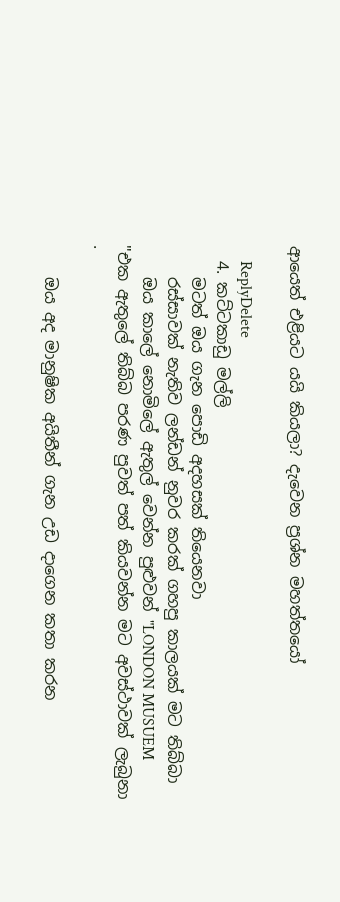ආයෙත් එළියට යයි කියලා? දැවෙන ප්‍රශ්න මහත්තයෝ

    ReplyDelete
  4. කට්ටකාඩු මල්ලි
    මටත් ඔය ගැන පොඩි අදහසක් තියෙනවා
    රස්සාවක් නැතිව ලන්ඩන් නුවර කරක් ගහපු කාලයක් මට තිබ්බා
    ඔය කාලේ නොමිලේ ඇතුල් වෙන්න පුළුවන් "LONDON MUSUEM "එක ඇතුලේ තිබ්බ පරණ පුවත් පත් කියවන්න මට අවස්ථාවක් ලැබුනා .

    ඔය අද මානුෂික අයිතීන් ගැන උඩ දාගෙන කතා කරන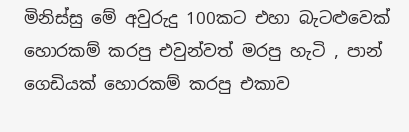මිනිස්සු මේ අවුරුදු 100කට එහා බැටළුවෙක් හොරකම් කරපු එවුන්වත් මරපු හැටි , පාන් ගෙඩියක් හොරකම් කරපු එකාව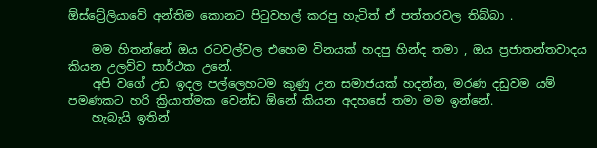ඕස්ට්‍රේලියාවේ අන්තිම කොනට පිටුවහල් කරපු හැටිත් ඒ පත්තරවල තිබ්බා .

    මම හිතන්නේ ඔය රටවල්වල එහෙම විනයක් හදපු හින්ද තමා , ඔය ප්‍රජාතන්තවාදය කියන උලව්ව සාර්ථක උනේ.
    අපි වගේ උඩ ඉදල පල්ලෙහටම කුණු උන සමාජයක් හදන්න, මරණ දඩුවම යම් පමණකට හරි ක්‍රියාත්මක වෙන්ඩ ඕනේ කියන අදහසේ තමා මම ඉන්නේ.
    හැබැයි ඉතින්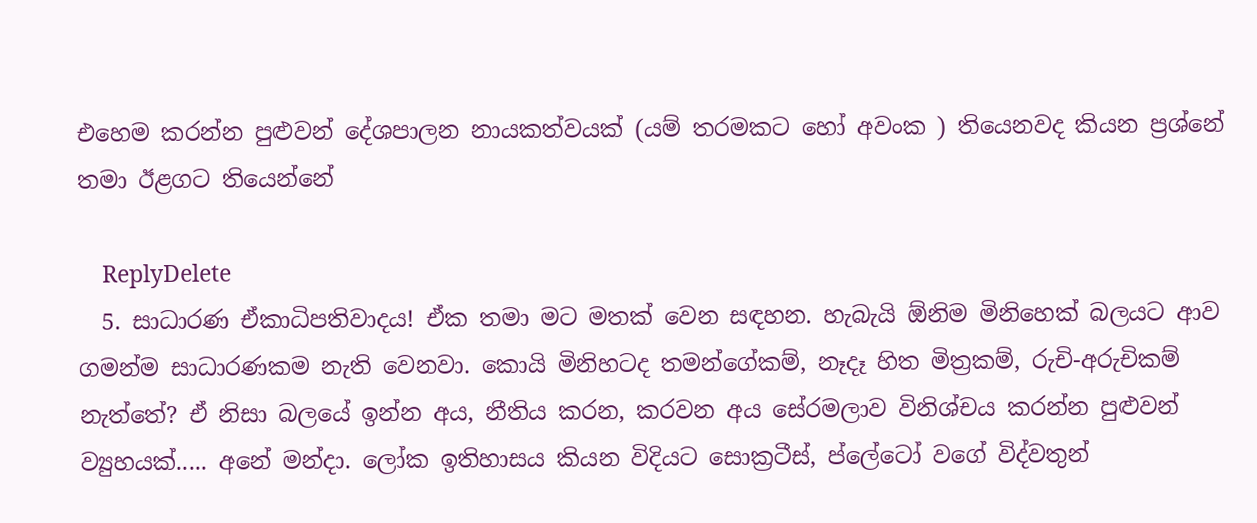එහෙම කරන්න පුළුවන් දේශපාලන නායකත්වයක් (යම් තරමකට හෝ අවංක ) තියෙනවද කියන ප්‍රශ්නේ තමා ඊළගට තියෙන්නේ

    ReplyDelete
  5. සාධාරණ ඒකාධිපතිවාදය! ඒක තමා මට මතක් වෙන සඳහන. හැබැයි ඕනිම මිනිහෙක් බලයට ආව ගමන්ම සාධාරණකම නැති වෙනවා. කොයි මිනිහටද තමන්ගේකම්, නෑදෑ හිත මිත්‍රකම්, රුචි-අරුචිකම් නැත්තේ? ඒ නිසා බලයේ ඉන්න අය, නීතිය කරන, කරවන අය සේරමලාව විනිශ්චය කරන්න පුළුවන් ව්‍යුහයක්..... අනේ මන්දා. ලෝක ඉතිහාසය කියන විදියට සොක්‍රටීස්, ප්ලේටෝ වගේ විද්වතුන්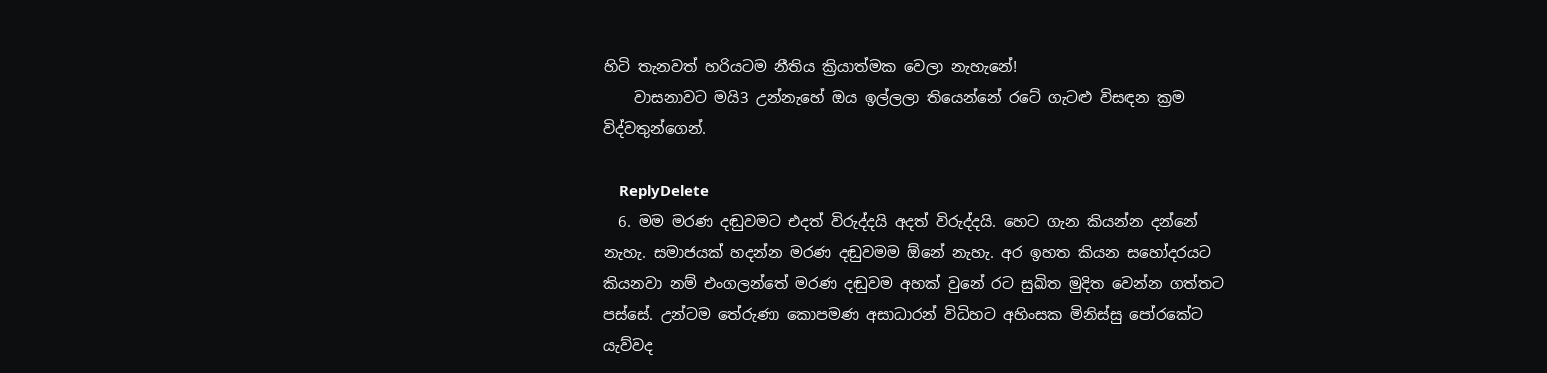හිටි තැනවත් හරියටම නීතිය ක්‍රියාත්මක වෙලා නැහැනේ!
    වාසනාවට මයි3 උන්නැහේ ඔය ඉල්ලලා තියෙන්නේ රටේ ගැටළු විසඳන ක්‍රම විද්වතුන්ගෙන්.

    ReplyDelete
  6. මම මරණ දඬුවමට එදත් විරුද්දයි අදත් විරුද්දයි. හෙට ගැන කියන්න දන්නේ නැහැ. සමාජයක් හදන්න මරණ දඬුවමම ඕනේ නැහැ. අර ඉහත කියන සහෝදරයට කියනවා නම් එංගලන්තේ මරණ දඬුවම අහක් වුනේ රට සුඛිත මුදිත වෙන්න ගත්තට පස්සේ. උන්ටම තේරුණා කොපමණ අසාධාරන් විධිහට අහිංසක මිනිස්සු පෝරකේට යැව්වද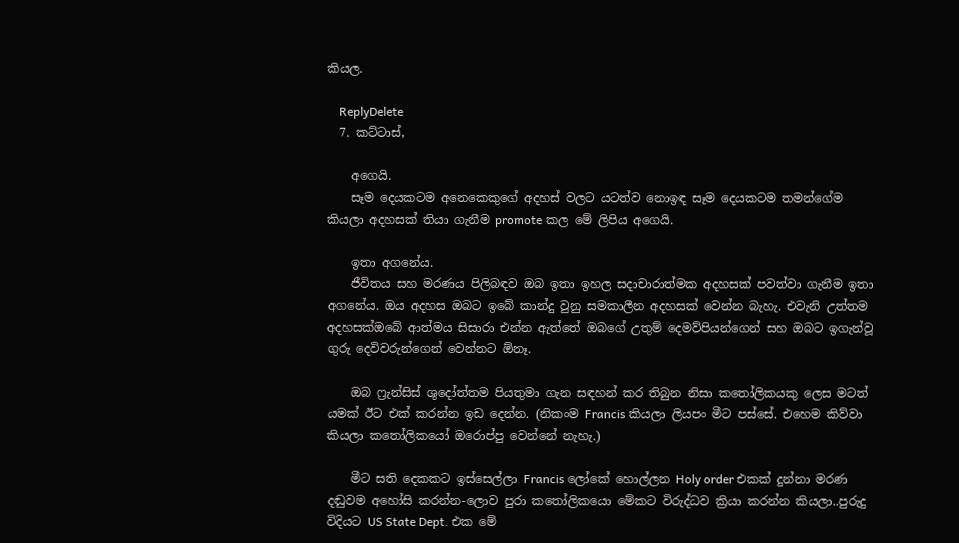කියල.

    ReplyDelete
  7. කට්ටාස්,

    අගෙයි.
    සෑම දෙයකටම අනෙකෙකුගේ අදහස් වලට යටත්ව නොඉඳ සෑම දෙයකටම තමන්ගේම කියලා අදහසක් තියා ගැනීම promote කල මේ ලිපිය අගෙයි.

    ඉතා අගනේය.
    ජීවිතය සහ මරණය පිලිබඳව ඔබ ඉතා ඉහල සදාචාරාත්මක අදහසක් පවත්වා ගැනීම ඉතා අගනේය. ඔය අදහස ඔබට ඉබේ කාන්දු වුනු සමකාලීන අදහසක් වෙන්න බැහැ. එවැනි උත්තම අදහසක්ඔබේ ආත්මය සිසාරා එන්න ඇත්තේ ඔබගේ උතුම් දෙමව්පියන්ගෙන් සහ ඔබට ඉගැන්වූ ගුරු දෙවිවරුන්ගෙන් වෙන්නට ඕනෑ.

    ඔබ ෆ්‍රැන්සිස් ශුදෝත්තම පියතුමා ගැන සඳහන් කර තිබුන නිසා කතෝලිකයකු ලෙස මටත් යමක් ඊට එක් කරන්න ඉඩ දෙන්න. (නිකංම Francis කියලා ලියපං මීට පස්සේ. එහෙම කිව්වා කියලා කතෝලිකයෝ ඔරොප්පු වෙන්නේ නැහැ.)

    මීට සති දෙකකට ඉස්සෙල්ලා Francis ලෝකේ හොල්ලන Holy order එකක් දුන්නා මරණ දඬුවම අහෝසි කරන්න-ලොව පුරා කතෝලිකයො මේකට විරුද්ධව ක්‍රියා කරන්න කියලා..පුරුදු විදියට US State Dept. එක මේ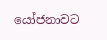යෝජනාවට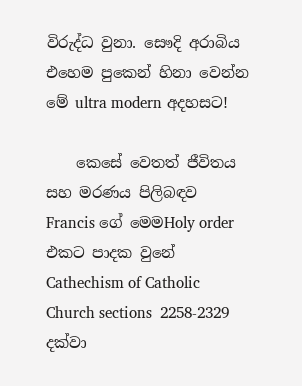විරුද්ධ වුනා. සෞදි අරාබිය එහෙම පුකෙන් හිනා වෙන්න මේ ultra modern අදහසට!

    කෙසේ වෙතත් ජීවිතය සහ මරණය පිලිබඳව Francis ගේ මෙමHoly order එකට පාදක වුනේ Cathechism of Catholic Church sections  2258-2329 දක්වා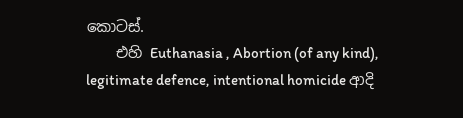කොටස්.
    එහි Euthanasia , Abortion (of any kind), legitimate defence, intentional homicide ආදි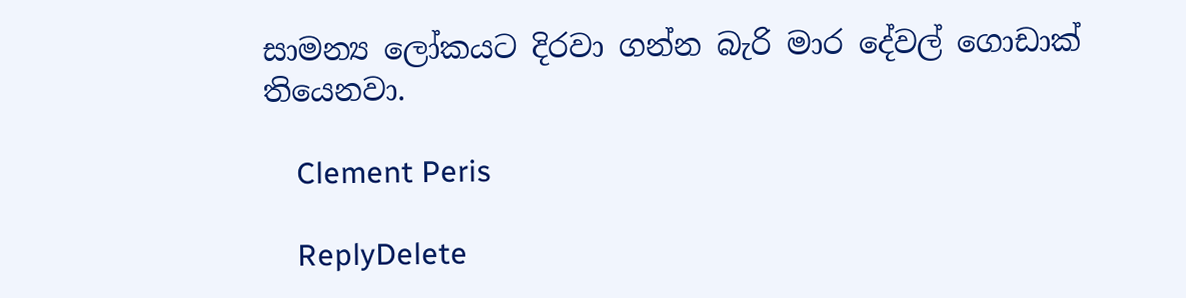සාමන්‍ය ලෝකයට දිරවා ගන්න බැරි මාර දේවල් ගොඩාක් තියෙනවා.

    Clement Peris

    ReplyDelete